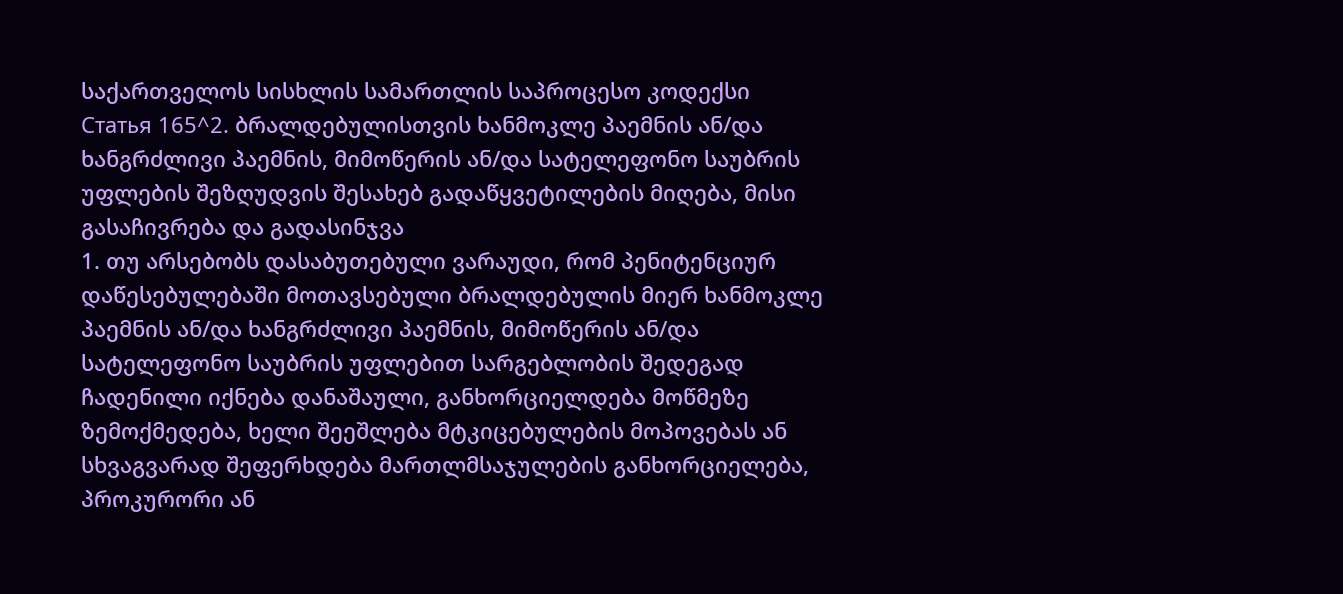საქართველოს სისხლის სამართლის საპროცესო კოდექსი
Статья 165^2. ბრალდებულისთვის ხანმოკლე პაემნის ან/და ხანგრძლივი პაემნის, მიმოწერის ან/და სატელეფონო საუბრის უფლების შეზღუდვის შესახებ გადაწყვეტილების მიღება, მისი გასაჩივრება და გადასინჯვა
1. თუ არსებობს დასაბუთებული ვარაუდი, რომ პენიტენციურ დაწესებულებაში მოთავსებული ბრალდებულის მიერ ხანმოკლე პაემნის ან/და ხანგრძლივი პაემნის, მიმოწერის ან/და სატელეფონო საუბრის უფლებით სარგებლობის შედეგად ჩადენილი იქნება დანაშაული, განხორციელდება მოწმეზე ზემოქმედება, ხელი შეეშლება მტკიცებულების მოპოვებას ან სხვაგვარად შეფერხდება მართლმსაჯულების განხორციელება, პროკურორი ან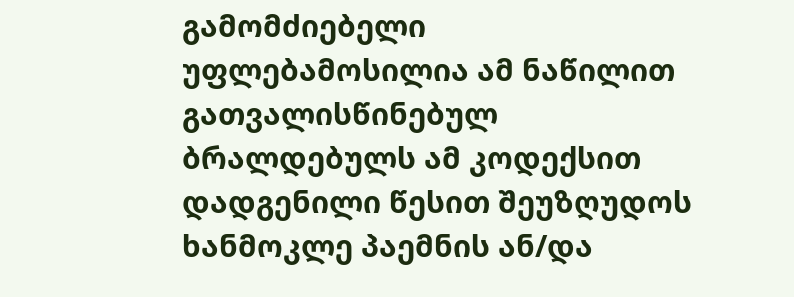გამომძიებელი უფლებამოსილია ამ ნაწილით გათვალისწინებულ ბრალდებულს ამ კოდექსით დადგენილი წესით შეუზღუდოს ხანმოკლე პაემნის ან/და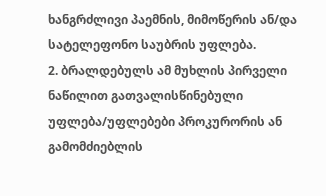ხანგრძლივი პაემნის, მიმოწერის ან/და სატელეფონო საუბრის უფლება.
2. ბრალდებულს ამ მუხლის პირველი ნაწილით გათვალისწინებული უფლება/უფლებები პროკურორის ან გამომძიებლის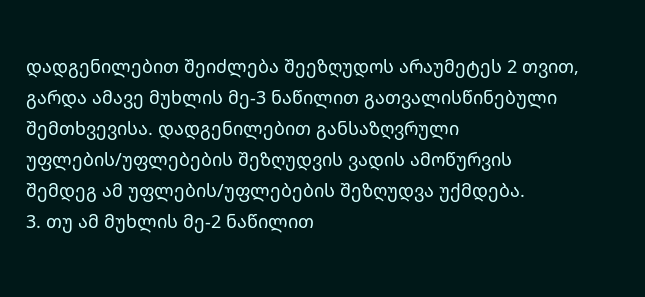დადგენილებით შეიძლება შეეზღუდოს არაუმეტეს 2 თვით, გარდა ამავე მუხლის მე-3 ნაწილით გათვალისწინებული შემთხვევისა. დადგენილებით განსაზღვრული უფლების/უფლებების შეზღუდვის ვადის ამოწურვის შემდეგ ამ უფლების/უფლებების შეზღუდვა უქმდება.
3. თუ ამ მუხლის მე-2 ნაწილით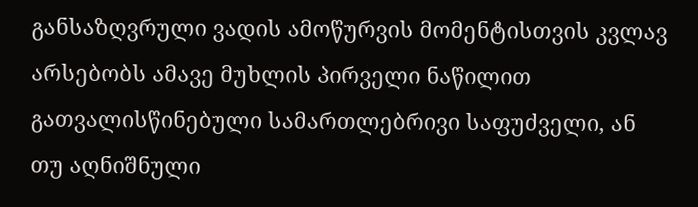განსაზღვრული ვადის ამოწურვის მომენტისთვის კვლავ არსებობს ამავე მუხლის პირველი ნაწილით გათვალისწინებული სამართლებრივი საფუძველი, ან თუ აღნიშნული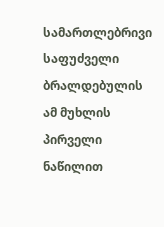სამართლებრივი საფუძველი ბრალდებულის ამ მუხლის პირველი ნაწილით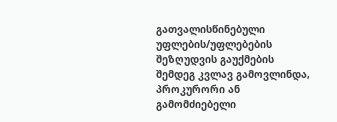გათვალისწინებული უფლების/უფლებების შეზღუდვის გაუქმების შემდეგ კვლავ გამოვლინდა, პროკურორი ან გამომძიებელი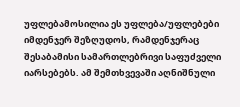უფლებამოსილია ეს უფლება/უფლებები იმდენჯერ შეზღუდოს, რამდენჯერაც შესაბამისი სამართლებრივი საფუძველი იარსებებს. ამ შემთხვევაში აღნიშნული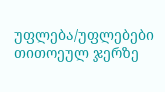უფლება/უფლებები თითოეულ ჯერზე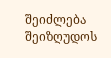შეიძლება შეიზღუდოს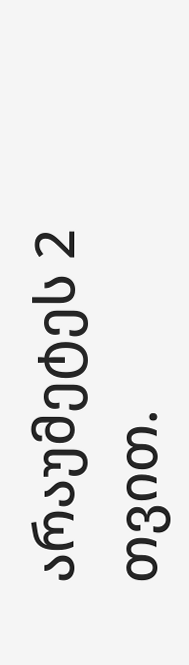არაუმეტეს 2 თვით.